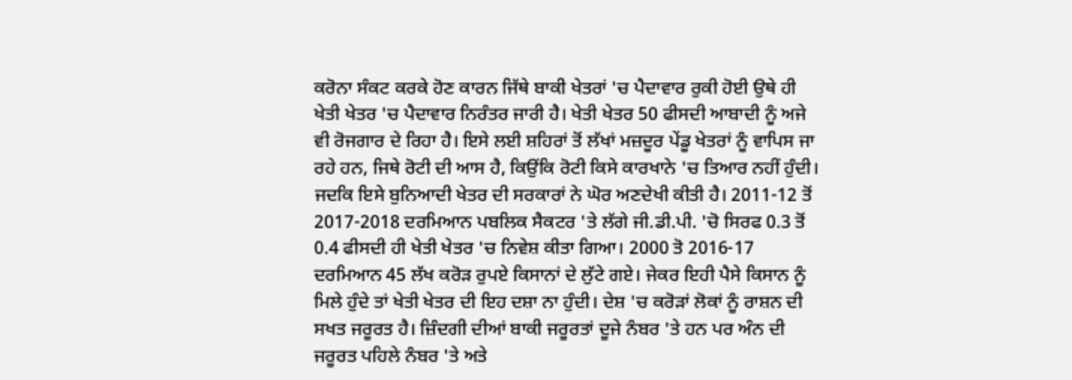ਕਰੋਨਾ ਸੰਕਟ ਕਰਕੇ ਹੋਣ ਕਾਰਨ ਜਿੱਥੇ ਬਾਕੀ ਖੇਤਰਾਂ 'ਚ ਪੈਦਾਵਾਰ ਰੁਕੀ ਹੋਈ ਉਥੇ ਹੀ ਖੇਤੀ ਖੇਤਰ 'ਚ ਪੈਦਾਵਾਰ ਨਿਰੰਤਰ ਜਾਰੀ ਹੈ। ਖੇਤੀ ਖੇਤਰ 50 ਫੀਸਦੀ ਆਬਾਦੀ ਨੂੰ ਅਜੇ ਵੀ ਰੋਜਗਾਰ ਦੇ ਰਿਹਾ ਹੈ। ਇਸੇ ਲਈ ਸ਼ਹਿਰਾਂ ਤੋਂ ਲੱਖਾਂ ਮਜ਼ਦੂਰ ਪੇਂਡੂ ਖੇਤਰਾਂ ਨੂੰ ਵਾਪਿਸ ਜਾ ਰਹੇ ਹਨ, ਜਿਥੇ ਰੋਟੀ ਦੀ ਆਸ ਹੈ, ਕਿਉਂਕਿ ਰੋਟੀ ਕਿਸੇ ਕਾਰਖਾਨੇ 'ਚ ਤਿਆਰ ਨਹੀਂ ਹੁੰਦੀ। ਜਦਕਿ ਇਸੇ ਬੁਨਿਆਦੀ ਖੇਤਰ ਦੀ ਸਰਕਾਰਾਂ ਨੇ ਘੋਰ ਅਣਦੇਖੀ ਕੀਤੀ ਹੈ। 2011-12 ਤੋਂ 2017-2018 ਦਰਮਿਆਨ ਪਬਲਿਕ ਸੈਕਟਰ 'ਤੇ ਲੱਗੇ ਜੀ.ਡੀ.ਪੀ. 'ਚੋ ਸਿਰਫ 0.3 ਤੋਂ 0.4 ਫੀਸਦੀ ਹੀ ਖੇਤੀ ਖੇਤਰ 'ਚ ਨਿਵੇਸ਼ ਕੀਤਾ ਗਿਆ। 2000 ਤੋ 2016-17 ਦਰਮਿਆਨ 45 ਲੱਖ ਕਰੋੜ ਰੁਪਏ ਕਿਸਾਨਾਂ ਦੇ ਲੁੱਟੇ ਗਏ। ਜੇਕਰ ਇਹੀ ਪੈਸੇ ਕਿਸਾਨ ਨੂੰ ਮਿਲੇ ਹੁੰਦੇ ਤਾਂ ਖੇਤੀ ਖੇਤਰ ਦੀ ਇਹ ਦਸ਼ਾ ਨਾ ਹੁੰਦੀ। ਦੇਸ਼ 'ਚ ਕਰੋੜਾਂ ਲੋਕਾਂ ਨੂੰ ਰਾਸ਼ਨ ਦੀ ਸਖਤ ਜਰੂਰਤ ਹੈ। ਜ਼ਿੰਦਗੀ ਦੀਆਂ ਬਾਕੀ ਜਰੂਰਤਾਂ ਦੂਜੇ ਨੰਬਰ 'ਤੇ ਹਨ ਪਰ ਅੰਨ ਦੀ ਜਰੂਰਤ ਪਹਿਲੇ ਨੰਬਰ 'ਤੇ ਅਤੇ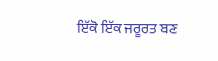ਇੱਕੋ ਇੱਕ ਜਰੂਰਤ ਬਣ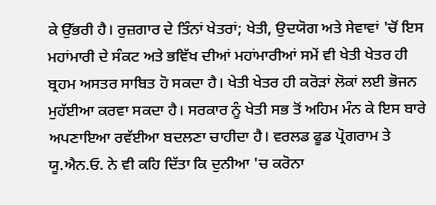ਕੇ ਉੱਭਰੀ ਹੈ। ਰੁਜ਼ਗਾਰ ਦੇ ਤਿੰਨਾਂ ਖੇਤਰਾਂ; ਖੇਤੀ, ਉਦਯੋਗ ਅਤੇ ਸੇਵਾਵਾਂ 'ਚੋਂ ਇਸ ਮਹਾਂਮਾਰੀ ਦੇ ਸੰਕਟ ਅਤੇ ਭਵਿੱਖ ਦੀਆਂ ਮਹਾਂਮਾਰੀਆਂ ਸਮੇਂ ਵੀ ਖੇਤੀ ਖੇਤਰ ਹੀ ਬ੍ਰਹਮ ਅਸਤਰ ਸਾਬਿਤ ਹੋ ਸਕਦਾ ਹੈ। ਖੇਤੀ ਖੇਤਰ ਹੀ ਕਰੋੜਾਂ ਲੋਕਾਂ ਲਈ ਭੋਜਨ ਮੁਹੱਈਆ ਕਰਵਾ ਸਕਦਾ ਹੈ। ਸਰਕਾਰ ਨੂੰ ਖੇਤੀ ਸਭ ਤੋਂ ਅਹਿਮ ਮੰਨ ਕੇ ਇਸ ਬਾਰੇ ਅਪਣਾਇਆ ਰਵੱਈਆ ਬਦਲਣਾ ਚਾਹੀਦਾ ਹੈ। ਵਰਲਡ ਫੂਡ ਪ੍ਰੋਗਰਾਮ ਤੇ ਯੂ.ਐਨ.ਓ. ਨੇ ਵੀ ਕਹਿ ਦਿੱਤਾ ਕਿ ਦੁਨੀਆ 'ਚ ਕਰੋਨਾ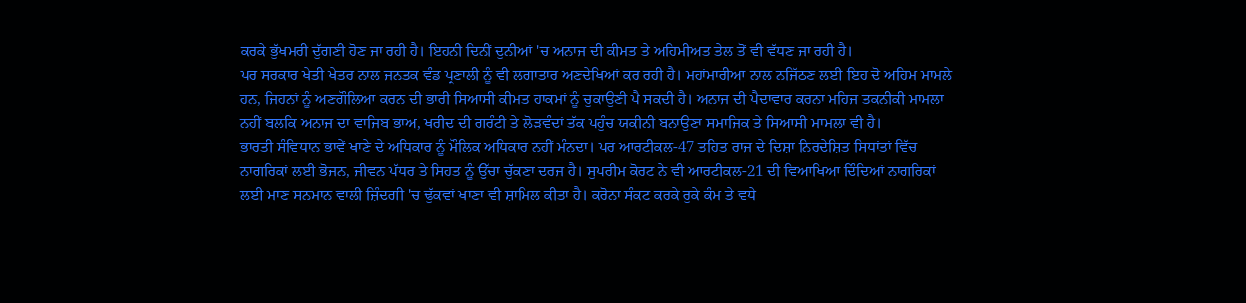ਕਰਕੇ ਭੁੱਖਮਰੀ ਦੁੱਗਣੀ ਹੋਣ ਜਾ ਰਹੀ ਹੈ। ਇਹਨੀ ਦਿਨੀਂ ਦੁਨੀਆਂ 'ਚ ਅਨਾਜ ਦੀ ਕੀਮਤ ਤੇ ਅਹਿਮੀਅਤ ਤੇਲ ਤੋਂ ਵੀ ਵੱਧਣ ਜਾ ਰਹੀ ਹੈ।
ਪਰ ਸਰਕਾਰ ਖੇਤੀ ਖੇਤਰ ਨਾਲ ਜਨਤਕ ਵੰਡ ਪ੍ਰਣਾਲੀ ਨੂੰ ਵੀ ਲਗਾਤਾਰ ਅਣਦੇਖਿਆਂ ਕਰ ਰਹੀ ਹੈ। ਮਹਾਂਮਾਰੀਆ ਨਾਲ ਨਜਿੱਠਣ ਲਈ ਇਹ ਦੋ ਅਹਿਮ ਮਾਮਲੇ ਹਨ, ਜਿਹਨਾਂ ਨੂੰ ਅਣਗੌਲਿਆ ਕਰਨ ਦੀ ਭਾਰੀ ਸਿਆਸੀ ਕੀਮਤ ਹਾਕਮਾਂ ਨੂੰ ਚੁਕਾਉਣੀ ਪੈ ਸਕਦੀ ਹੈ। ਅਨਾਜ ਦੀ ਪੈਦਾਵਾਰ ਕਰਨਾ ਮਹਿਜ ਤਕਨੀਕੀ ਮਾਮਲਾ ਨਹੀਂ ਬਲਕਿ ਅਨਾਜ ਦਾ ਵਾਜਿਬ ਭਾਅ, ਖਰੀਦ ਦੀ ਗਰੰਟੀ ਤੇ ਲੋੜਵੰਦਾਂ ਤੱਕ ਪਹੁੰਚ ਯਕੀਨੀ ਬਨਾਉਣਾ ਸਮਾਜਿਕ ਤੇ ਸਿਆਸੀ ਮਾਮਲਾ ਵੀ ਹੈ।
ਭਾਰਤੀ ਸੰਵਿਧਾਨ ਭਾਵੇਂ ਖਾਣੇ ਦੇ ਅਧਿਕਾਰ ਨੂੰ ਮੌਲਿਕ ਅਧਿਕਾਰ ਨਹੀਂ ਮੰਨਦਾ। ਪਰ ਆਰਟੀਕਲ-47 ਤਹਿਤ ਰਾਜ ਦੇ ਦਿਸ਼ਾ ਨਿਰਦੇਸ਼ਿਤ ਸਿਧਾਂਤਾਂ ਵਿੱਚ ਨਾਗਰਿਕਾਂ ਲਈ ਭੋਜਨ, ਜੀਵਨ ਪੱਧਰ ਤੇ ਸਿਹਤ ਨੂੰ ਉੱਚਾ ਚੁੱਕਣਾ ਦਰਜ ਹੈ। ਸੁਪਰੀਮ ਕੋਰਟ ਨੇ ਵੀ ਆਰਟੀਕਲ-21 ਦੀ ਵਿਆਖਿਆ ਦਿੰਦਿਆਂ ਨਾਗਰਿਕਾਂ ਲਈ ਮਾਣ ਸਨਮਾਨ ਵਾਲੀ ਜ਼ਿੰਦਗੀ 'ਚ ਢੁੱਕਵਾਂ ਖਾਣਾ ਵੀ ਸ਼ਾਮਿਲ ਕੀਤਾ ਹੈ। ਕਰੋਨਾ ਸੰਕਟ ਕਰਕੇ ਰੁਕੇ ਕੰਮ ਤੇ ਵਧੇ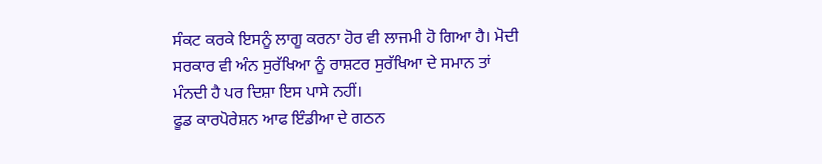ਸੰਕਟ ਕਰਕੇ ਇਸਨੂੰ ਲਾਗੂ ਕਰਨਾ ਹੋਰ ਵੀ ਲਾਜਮੀ ਹੋ ਗਿਆ ਹੈ। ਮੋਦੀ ਸਰਕਾਰ ਵੀ ਅੰਨ ਸੁਰੱਖਿਆ ਨੂੰ ਰਾਸ਼ਟਰ ਸੁਰੱਖਿਆ ਦੇ ਸਮਾਨ ਤਾਂ ਮੰਨਦੀ ਹੈ ਪਰ ਦਿਸ਼ਾ ਇਸ ਪਾਸੇ ਨਹੀਂ।
ਫੂਡ ਕਾਰਪੋਰੇਸ਼ਨ ਆਫ ਇੰਡੀਆ ਦੇ ਗਠਨ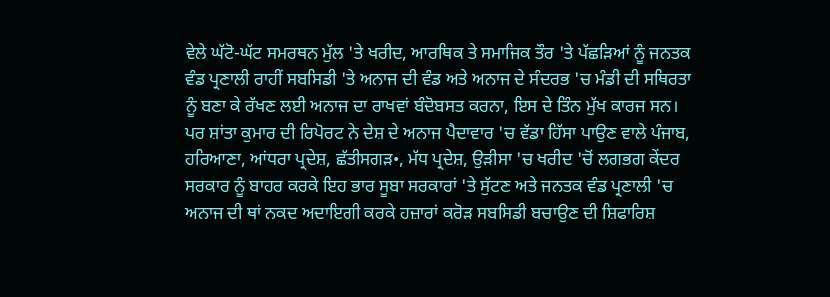ਵੇਲੇ ਘੱਟੋ-ਘੱਟ ਸਮਰਥਨ ਮੁੱਲ 'ਤੇ ਖਰੀਦ, ਆਰਥਿਕ ਤੇ ਸਮਾਜਿਕ ਤੌਰ 'ਤੇ ਪੱਛੜਿਆਂ ਨੂੰ ਜਨਤਕ ਵੰਡ ਪ੍ਰਣਾਲੀ ਰਾਹੀਂ ਸਬਸਿਡੀ 'ਤੇ ਅਨਾਜ ਦੀ ਵੰਡ ਅਤੇ ਅਨਾਜ ਦੇ ਸੰਦਰਭ 'ਚ ਮੰਡੀ ਦੀ ਸਥਿਰਤਾ ਨੂੰ ਬਣਾ ਕੇ ਰੱਖਣ ਲਈ ਅਨਾਜ ਦਾ ਰਾਖਵਾਂ ਬੰਦੋਬਸਤ ਕਰਨਾ, ਇਸ ਦੇ ਤਿੰਨ ਮੁੱਖ ਕਾਰਜ ਸਨ। ਪਰ ਸ਼ਾਂਤਾ ਕੁਮਾਰ ਦੀ ਰਿਪੋਰਟ ਨੇ ਦੇਸ਼ ਦੇ ਅਨਾਜ ਪੈਦਾਵਾਰ 'ਚ ਵੱਡਾ ਹਿੱਸਾ ਪਾਉਣ ਵਾਲੇ ਪੰਜਾਬ, ਹਰਿਆਣਾ, ਆਂਧਰਾ ਪ੍ਰਦੇਸ਼, ਛੱਤੀਸਗੜ•, ਮੱਧ ਪ੍ਰਦੇਸ਼, ਉੜੀਸਾ 'ਚ ਖਰੀਦ 'ਚੋਂ ਲਗਭਗ ਕੇਂਦਰ ਸਰਕਾਰ ਨੂੰ ਬਾਹਰ ਕਰਕੇ ਇਹ ਭਾਰ ਸੂਬਾ ਸਰਕਾਰਾਂ 'ਤੇ ਸੁੱਟਣ ਅਤੇ ਜਨਤਕ ਵੰਡ ਪ੍ਰਣਾਲੀ 'ਚ ਅਨਾਜ ਦੀ ਥਾਂ ਨਕਦ ਅਦਾਇਗੀ ਕਰਕੇ ਹਜ਼ਾਰਾਂ ਕਰੋੜ ਸਬਸਿਡੀ ਬਚਾਉਣ ਦੀ ਸ਼ਿਫਾਰਿਸ਼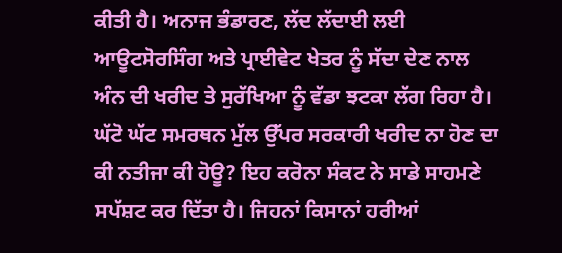ਕੀਤੀ ਹੈ। ਅਨਾਜ ਭੰਡਾਰਣ, ਲੱਦ ਲੱਦਾਈ ਲਈ ਆਊਟਸੋਰਸਿੰਗ ਅਤੇ ਪ੍ਰਾਈਵੇਟ ਖੇਤਰ ਨੂੰ ਸੱਦਾ ਦੇਣ ਨਾਲ ਅੰਨ ਦੀ ਖਰੀਦ ਤੇ ਸੁਰੱਖਿਆ ਨੂੰ ਵੱਡਾ ਝਟਕਾ ਲੱਗ ਰਿਹਾ ਹੈ। ਘੱਟੋ ਘੱਟ ਸਮਰਥਨ ਮੁੱਲ ਉੱਪਰ ਸਰਕਾਰੀ ਖਰੀਦ ਨਾ ਹੋਣ ਦਾ ਕੀ ਨਤੀਜਾ ਕੀ ਹੋਊ? ਇਹ ਕਰੋਨਾ ਸੰਕਟ ਨੇ ਸਾਡੇ ਸਾਹਮਣੇ ਸਪੱਸ਼ਟ ਕਰ ਦਿੱਤਾ ਹੈ। ਜਿਹਨਾਂ ਕਿਸਾਨਾਂ ਹਰੀਆਂ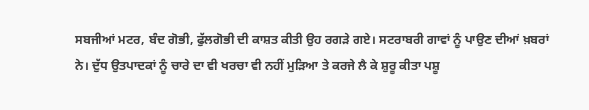ਸਬਜੀਆਂ ਮਟਰ, ਬੰਦ ਗੋਭੀ, ਫੁੱਲਗੋਭੀ ਦੀ ਕਾਸ਼ਤ ਕੀਤੀ ਉਹ ਰਗੜੇ ਗਏ। ਸਟਰਾਬਰੀ ਗਾਵਾਂ ਨੂੰ ਪਾਉਣ ਦੀਆਂ ਖ਼ਬਰਾਂ ਨੇ। ਦੁੱਧ ਉਤਪਾਦਕਾਂ ਨੂੰ ਚਾਰੇ ਦਾ ਵੀ ਖਰਚਾ ਵੀ ਨਹੀਂ ਮੁੜਿਆ ਤੇ ਕਰਜੇ ਲੈ ਕੇ ਸ਼ੁਰੂ ਕੀਤਾ ਪਸ਼ੂ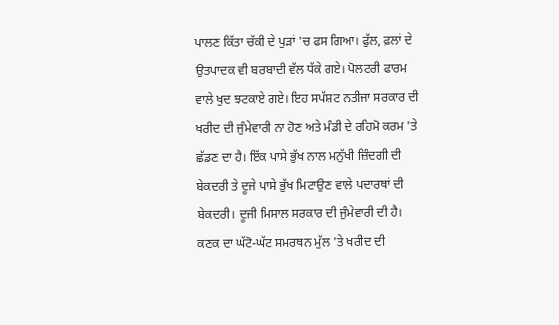ਪਾਲਣ ਕਿੱਤਾ ਚੱਕੀ ਦੇ ਪੁੜਾਂ 'ਚ ਫਸ ਗਿਆ। ਫੁੱਲ, ਫ਼ਲਾਂ ਦੇ ਉਤਪਾਦਕ ਵੀ ਬਰਬਾਦੀ ਵੱਲ ਧੱਕੇ ਗਏ। ਪੋਲਟਰੀ ਫਾਰਮ ਵਾਲੇ ਖੁਦ ਝਟਕਾਏ ਗਏ। ਇਹ ਸਪੱਸ਼ਟ ਨਤੀਜਾ ਸਰਕਾਰ ਦੀ ਖਰੀਦ ਦੀ ਜੁੰਮੇਵਾਰੀ ਨਾ ਹੋਣ ਅਤੇ ਮੰਡੀ ਦੇ ਰਹਿਮੋ ਕਰਮ 'ਤੇ ਛੱਡਣ ਦਾ ਹੈ। ਇੱਕ ਪਾਸੇ ਭੁੱਖ ਨਾਲ ਮਨੁੱਖੀ ਜ਼ਿੰਦਗੀ ਦੀ ਬੇਕਦਰੀ ਤੇ ਦੂਜੇ ਪਾਸੇ ਭੁੱਖ ਮਿਟਾਉਣ ਵਾਲੇ ਪਦਾਰਥਾਂ ਦੀ ਬੇਕਦਰੀ। ਦੂਜੀ ਮਿਸਾਲ ਸਰਕਾਰ ਦੀ ਜੁੰਮੇਵਾਰੀ ਦੀ ਹੈ। ਕਣਕ ਦਾ ਘੱਟੋ-ਘੱਟ ਸਮਰਥਨ ਮੁੱਲ 'ਤੇ ਖਰੀਦ ਦੀ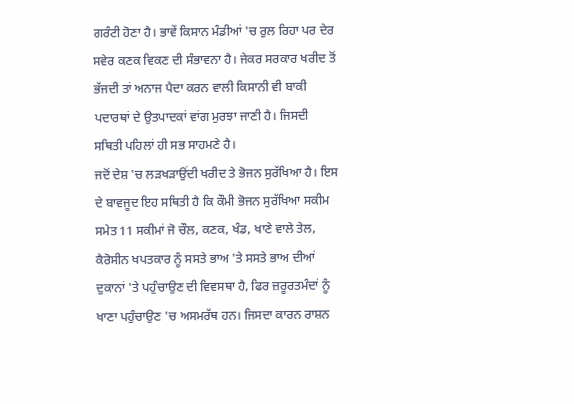ਗਰੰਟੀ ਹੋਣਾ ਹੈ। ਭਾਵੇਂ ਕਿਸਾਨ ਮੰਡੀਆਂ 'ਚ ਰੁਲ ਰਿਹਾ ਪਰ ਦੇਰ ਸਵੇਰ ਕਣਕ ਵਿਕਣ ਦੀ ਸੰਭਾਵਨਾ ਹੈ। ਜੇਕਰ ਸਰਕਾਰ ਖਰੀਦ ਤੋਂ ਭੱਜਦੀ ਤਾਂ ਅਨਾਜ ਪੈਦਾ ਕਰਨ ਵਾਲੀ ਕਿਸਾਨੀ ਵੀ ਬਾਕੀ ਪਦਾਰਥਾਂ ਦੇ ਉਤਪਾਦਕਾਂ ਵਾਂਗ ਮੁਰਝਾ ਜਾਣੀ ਹੈ। ਜਿਸਦੀ ਸਥਿਤੀ ਪਹਿਲਾਂ ਹੀ ਸਭ ਸਾਹਮਣੇ ਹੈ।
ਜਦੋਂ ਦੇਸ਼ 'ਚ ਲੜਖੜਾਉਂਦੀ ਖਰੀਦ ਤੇ ਭੋਜਨ ਸੁਰੱਖਿਆ ਹੈ। ਇਸ ਦੇ ਬਾਵਜੂਦ ਇਹ ਸਥਿਤੀ ਹੈ ਕਿ ਕੌਮੀ ਭੋਜਨ ਸੁਰੱਖਿਆ ਸਕੀਮ ਸਮੇਤ 11 ਸਕੀਮਾਂ ਜੋ ਚੌਲ, ਕਣਕ, ਖੰਡ, ਖਾਣੇ ਵਾਲੇ ਤੇਲ, ਕੈਰੋਸੀਨ ਖਪਤਕਾਰ ਨੂੰ ਸਸਤੇ ਭਾਅ 'ਤੇ ਸਸਤੇ ਭਾਅ ਦੀਆਂ ਦੁਕਾਨਾਂ 'ਤੇ ਪਹੁੰਚਾਉਣ ਦੀ ਵਿਵਸਥਾ ਹੈ, ਫਿਰ ਜ਼ਰੂਰਤਮੰਦਾਂ ਨੂੰ ਖਾਣਾ ਪਹੁੰਚਾਉਣ 'ਚ ਅਸਮਰੱਥ ਹਨ। ਜਿਸਦਾ ਕਾਰਨ ਰਾਸ਼ਨ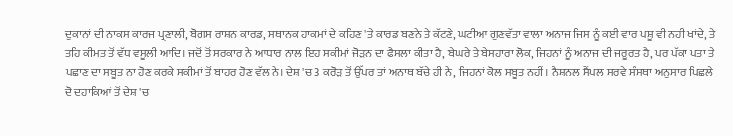ਦੁਕਾਨਾਂ ਦੀ ਨਾਕਸ ਕਾਰਜ ਪ੍ਰਣਾਲੀ, ਬੋਗਸ ਰਾਸ਼ਨ ਕਾਰਡ, ਸਥਾਨਕ ਹਾਕਮਾਂ ਦੇ ਕਹਿਣ 'ਤੇ ਕਾਰਡ ਬਣਨੇ ਤੇ ਕੱਟਣੇ, ਘਟੀਆ ਗੁਣਵੱਤਾ ਵਾਲਾ ਅਨਾਜ ਜਿਸ ਨੂੰ ਕਈ ਵਾਰ ਪਸ਼ੂ ਵੀ ਨਹੀ ਖਾਂਦੇ, ਤੇ ਤਹਿ ਕੀਮਤ ਤੋਂ ਵੱਧ ਵਸੂਲੀ ਆਦਿ। ਜਦੋਂ ਤੋਂ ਸਰਕਾਰ ਨੇ ਆਧਾਰ ਨਾਲ ਇਹ ਸਕੀਮਾਂ ਜੋੜਨ ਦਾ ਫੈਸਲਾ ਕੀਤਾ ਹੈ, ਬੇਘਰੇ ਤੇ ਬੇਸਹਾਰਾ ਲੋਕ, ਜਿਹਨਾਂ ਨੂੰ ਅਨਾਜ ਦੀ ਜਰੂਰਤ ਹੈ, ਪਰ ਪੱਕਾ ਪਤਾ ਤੇ ਪਛਾਣ ਦਾ ਸਬੂਤ ਨਾ ਹੋਣ ਕਰਕੇ ਸਕੀਮਾਂ ਤੋਂ ਬਾਹਰ ਹੋਣ ਵੱਲ ਨੇ। ਦੇਸ਼ 'ਚ 3 ਕਰੋੜ ਤੋਂ ਉੱਪਰ ਤਾਂ ਅਨਾਥ ਬੱਚੇ ਹੀ ਨੇ, ਜਿਹਨਾਂ ਕੋਲ ਸਬੂਤ ਨਹੀਂ। ਨੈਸ਼ਨਲ ਸੈਂਪਲ ਸਰਵੇ ਸੰਸਥਾ ਅਨੁਸਾਰ ਪਿਛਲੇ ਦੋ ਦਹਾਕਿਆਂ ਤੋਂ ਦੇਸ਼ 'ਚ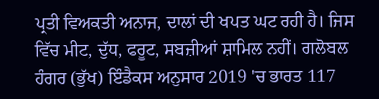ਪ੍ਰਤੀ ਵਿਅਕਤੀ ਅਨਾਜ, ਦਾਲਾਂ ਦੀ ਖਪਤ ਘਟ ਰਹੀ ਹੈ। ਜਿਸ ਵਿੱਚ ਮੀਟ, ਦੁੱਧ, ਫਰੂਟ, ਸਬਜ਼ੀਆਂ ਸ਼ਾਮਿਲ ਨਹੀਂ। ਗਲੋਬਲ ਹੰਗਰ (ਭੁੱਖ) ਇੰਡੈਕਸ ਅਨੁਸਾਰ 2019 'ਚ ਭਾਰਤ 117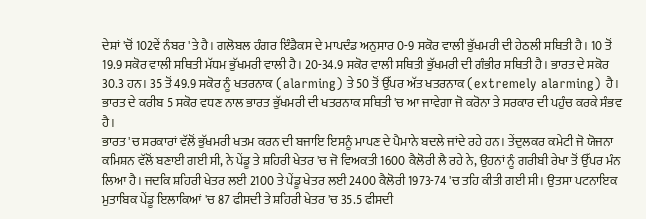ਦੇਸ਼ਾਂ 'ਚੋਂ 102ਵੇਂ ਨੰਬਰ 'ਤੇ ਹੈ। ਗਲੋਬਲ ਹੰਗਰ ਇੰਡੈਕਸ ਦੇ ਮਾਪਦੰਡ ਅਨੁਸਾਰ 0-9 ਸਕੋਰ ਵਾਲੀ ਭੁੱਖਮਰੀ ਦੀ ਹੇਠਲੀ ਸਥਿਤੀ ਹੈ। 10 ਤੋਂ 19.9 ਸਕੋਰ ਵਾਲੀ ਸਥਿਤੀ ਮੱਧਮ ਭੁੱਖਮਰੀ ਵਾਲੀ ਹੈ। 20-34.9 ਸਕੋਰ ਵਾਲੀ ਸਥਿਤੀ ਭੁੱਖਮਰੀ ਦੀ ਗੰਭੀਰ ਸਥਿਤੀ ਹੈ। ਭਾਰਤ ਦੇ ਸਕੋਰ 30.3 ਹਨ। 35 ਤੋਂ 49.9 ਸਕੋਰ ਨੂੰ ਖਤਰਨਾਕ (alarming) ਤੇ 50 ਤੋਂ ਉੱਪਰ ਅੱਤ ਖਤਰਨਾਕ (extremely alarming) ਹੈ। ਭਾਰਤ ਦੇ ਕਰੀਬ 5 ਸਕੋਰ ਵਧਣ ਨਾਲ ਭਾਰਤ ਭੁੱਖਮਰੀ ਦੀ ਖਤਰਨਾਕ ਸਥਿਤੀ 'ਚ ਆ ਜਾਵੇਗਾ ਜੋ ਕਰੋਨਾ ਤੇ ਸਰਕਾਰ ਦੀ ਪਹੁੰਚ ਕਰਕੇ ਸੰਭਵ ਹੈ।
ਭਾਰਤ 'ਚ ਸਰਕਾਰਾਂ ਵੱਲੋਂ ਭੁੱਖਮਰੀ ਖਤਮ ਕਰਨ ਦੀ ਬਜਾਇ ਇਸਨੂੰ ਮਾਪਣ ਦੇ ਪੈਮਾਨੇ ਬਦਲੇ ਜਾਂਦੇ ਰਹੇ ਹਨ। ਤੇਂਦੁਲਕਰ ਕਮੇਟੀ ਜੋ ਯੋਜਨਾ ਕਮਿਸ਼ਨ ਵੱਲੋਂ ਬਣਾਈ ਗਈ ਸੀ, ਨੇ ਪੇਂਡੂ ਤੇ ਸ਼ਹਿਰੀ ਖੇਤਰ 'ਚ ਜੋ ਵਿਅਕਤੀ 1600 ਕੈਲੋਰੀ ਲੈ ਰਹੇ ਨੇ, ਉਹਨਾਂ ਨੂੰ ਗਰੀਬੀ ਰੇਖਾ ਤੋਂ ਉੱਪਰ ਮੰਨ ਲਿਆ ਹੈ। ਜਦਕਿ ਸ਼ਹਿਰੀ ਖੇਤਰ ਲਈ 2100 ਤੇ ਪੇਂਡੂ ਖੇਤਰ ਲਈ 2400 ਕੈਲੋਰੀ 1973-74 'ਚ ਤਹਿ ਕੀਤੀ ਗਈ ਸੀ। ਉਤਸਾ ਪਟਨਾਇਕ ਮੁਤਾਬਿਕ ਪੇਂਡੂ ਇਲਾਕਿਆਂ 'ਚ 87 ਫੀਸਦੀ ਤੇ ਸ਼ਹਿਰੀ ਖੇਤਰ 'ਚ 35.5 ਫੀਸਦੀ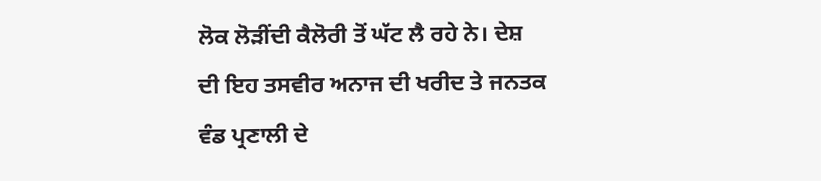ਲੋਕ ਲੋੜੀਂਦੀ ਕੈਲੋਰੀ ਤੋਂ ਘੱਟ ਲੈ ਰਹੇ ਨੇ। ਦੇਸ਼ ਦੀ ਇਹ ਤਸਵੀਰ ਅਨਾਜ ਦੀ ਖਰੀਦ ਤੇ ਜਨਤਕ ਵੰਡ ਪ੍ਰਣਾਲੀ ਦੇ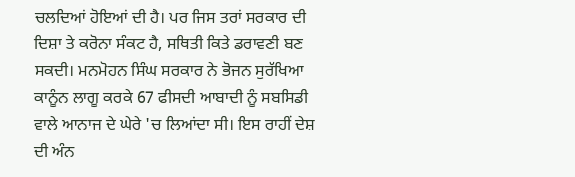ਚਲਦਿਆਂ ਹੋਇਆਂ ਦੀ ਹੈ। ਪਰ ਜਿਸ ਤਰਾਂ ਸਰਕਾਰ ਦੀ ਦਿਸ਼ਾ ਤੇ ਕਰੋਨਾ ਸੰਕਟ ਹੈ, ਸਥਿਤੀ ਕਿਤੇ ਡਰਾਵਣੀ ਬਣ ਸਕਦੀ। ਮਨਮੋਹਨ ਸਿੰਘ ਸਰਕਾਰ ਨੇ ਭੋਜਨ ਸੁਰੱਖਿਆ ਕਾਨੂੰਨ ਲਾਗੂ ਕਰਕੇ 67 ਫੀਸਦੀ ਆਬਾਦੀ ਨੂੰ ਸਬਸਿਡੀ ਵਾਲੇ ਆਨਾਜ ਦੇ ਘੇਰੇ 'ਚ ਲਿਆਂਦਾ ਸੀ। ਇਸ ਰਾਹੀਂ ਦੇਸ਼ ਦੀ ਅੰਨ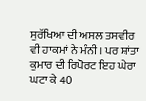ਸੁਰੱਖਿਆ ਦੀ ਅਸਲ ਤਸਵੀਰ ਵੀ ਹਾਕਮਾਂ ਨੇ ਮੰਨੀ। ਪਰ ਸ਼ਾਂਤਾ ਕੁਮਾਰ ਦੀ ਰਿਪੋਰਟ ਇਹ ਘੇਰਾ ਘਟਾ ਕੇ 40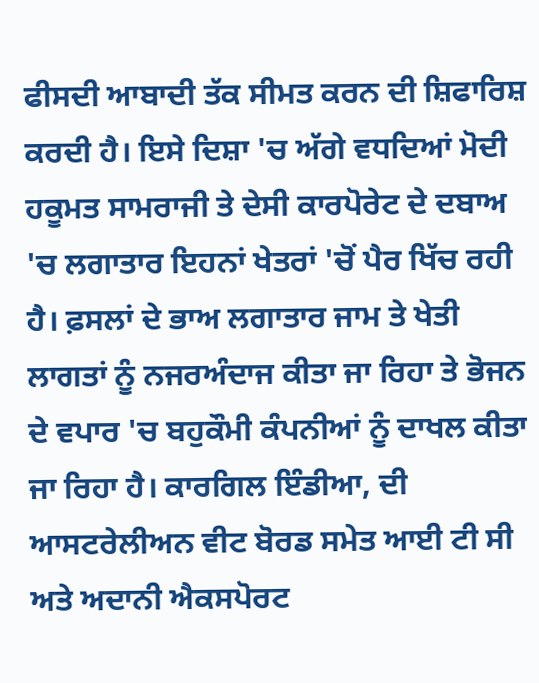ਫੀਸਦੀ ਆਬਾਦੀ ਤੱਕ ਸੀਮਤ ਕਰਨ ਦੀ ਸ਼ਿਫਾਰਿਸ਼ ਕਰਦੀ ਹੈ। ਇਸੇ ਦਿਸ਼ਾ 'ਚ ਅੱਗੇ ਵਧਦਿਆਂ ਮੋਦੀ ਹਕੂਮਤ ਸਾਮਰਾਜੀ ਤੇ ਦੇਸੀ ਕਾਰਪੋਰੇਟ ਦੇ ਦਬਾਅ 'ਚ ਲਗਾਤਾਰ ਇਹਨਾਂ ਖੇਤਰਾਂ 'ਚੋਂ ਪੈਰ ਖਿੱਚ ਰਹੀ ਹੈ। ਫ਼ਸਲਾਂ ਦੇ ਭਾਅ ਲਗਾਤਾਰ ਜਾਮ ਤੇ ਖੇਤੀ ਲਾਗਤਾਂ ਨੂੰ ਨਜਰਅੰਦਾਜ ਕੀਤਾ ਜਾ ਰਿਹਾ ਤੇ ਭੋਜਨ ਦੇ ਵਪਾਰ 'ਚ ਬਹੁਕੌਮੀ ਕੰਪਨੀਆਂ ਨੂੰ ਦਾਖਲ ਕੀਤਾ ਜਾ ਰਿਹਾ ਹੈ। ਕਾਰਗਿਲ ਇੰਡੀਆ, ਦੀ ਆਸਟਰੇਲੀਅਨ ਵੀਟ ਬੋਰਡ ਸਮੇਤ ਆਈ ਟੀ ਸੀ ਅਤੇ ਅਦਾਨੀ ਐਕਸਪੋਰਟ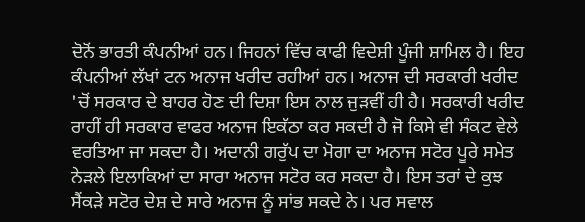ਦੋਨੋਂ ਭਾਰਤੀ ਕੰਪਨੀਆਂ ਹਨ। ਜਿਹਨਾਂ ਵਿੱਚ ਕਾਫੀ ਵਿਦੇਸ਼ੀ ਪੂੰਜੀ ਸ਼ਾਮਿਲ ਹੈ। ਇਹ ਕੰਪਨੀਆਂ ਲੱਖਾਂ ਟਨ ਅਨਾਜ ਖਰੀਦ ਰਹੀਆਂ ਹਨ। ਅਨਾਜ ਦੀ ਸਰਕਾਰੀ ਖਰੀਦ 'ਚੋਂ ਸਰਕਾਰ ਦੇ ਬਾਹਰ ਹੋਣ ਦੀ ਦਿਸ਼ਾ ਇਸ ਨਾਲ ਜੁੜਵੀਂ ਹੀ ਹੈ। ਸਰਕਾਰੀ ਖਰੀਦ ਰਾਹੀਂ ਹੀ ਸਰਕਾਰ ਵਾਫਰ ਅਨਾਜ ਇਕੱਠਾ ਕਰ ਸਕਦੀ ਹੈ ਜੋ ਕਿਸੇ ਵੀ ਸੰਕਟ ਵੇਲੇ ਵਰਤਿਆ ਜਾ ਸਕਦਾ ਹੈ। ਅਦਾਨੀ ਗਰੁੱਪ ਦਾ ਮੋਗਾ ਦਾ ਅਨਾਜ ਸਟੋਰ ਪੂਰੇ ਸਮੇਤ ਨੇੜਲੇ ਇਲਾਕਿਆਂ ਦਾ ਸਾਰਾ ਅਨਾਜ ਸਟੋਰ ਕਰ ਸਕਦਾ ਹੈ। ਇਸ ਤਰਾਂ ਦੇ ਕੁਝ ਸੈਂਕੜੇ ਸਟੋਰ ਦੇਸ਼ ਦੇ ਸਾਰੇ ਅਨਾਜ ਨੂੰ ਸਾਂਭ ਸਕਦੇ ਨੇ। ਪਰ ਸਵਾਲ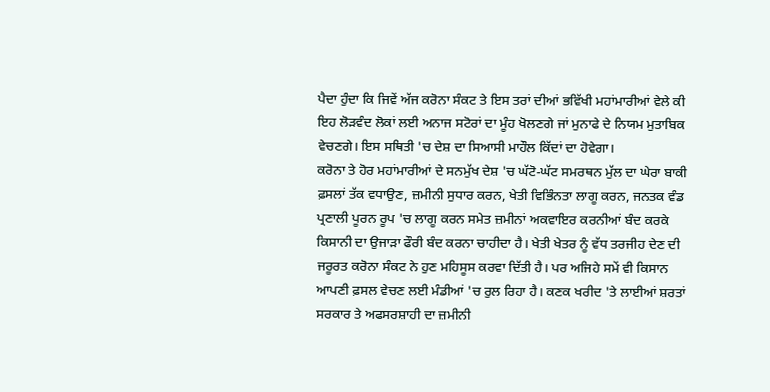ਪੈਦਾ ਹੁੰਦਾ ਕਿ ਜਿਵੇਂ ਅੱਜ ਕਰੋਨਾ ਸੰਕਟ ਤੇ ਇਸ ਤਰਾਂ ਦੀਆਂ ਭਵਿੱਖੀ ਮਹਾਂਮਾਰੀਆਂ ਵੇਲੇ ਕੀ ਇਹ ਲੋੜਵੰਦ ਲੋਕਾਂ ਲਈ ਅਨਾਜ ਸਟੋਰਾਂ ਦਾ ਮੂੰਹ ਖੋਲਣਗੇ ਜਾਂ ਮੁਨਾਫੇ ਦੇ ਨਿਯਮ ਮੁਤਾਬਿਕ ਵੇਚਣਗੇ। ਇਸ ਸਥਿਤੀ 'ਚ ਦੇਸ਼ ਦਾ ਸਿਆਸੀ ਮਾਹੌਲ ਕਿੱਦਾਂ ਦਾ ਹੋਵੇਗਾ।
ਕਰੋਨਾ ਤੇ ਹੋਰ ਮਹਾਂਮਾਰੀਆਂ ਦੇ ਸਨਮੁੱਖ ਦੇਸ਼ 'ਚ ਘੱਟੋ-ਘੱਟ ਸਮਰਥਨ ਮੁੱਲ ਦਾ ਘੇਰਾ ਬਾਕੀ ਫ਼ਸਲਾਂ ਤੱਕ ਵਧਾਉਣ, ਜ਼ਮੀਨੀ ਸੁਧਾਰ ਕਰਨ, ਖੇਤੀ ਵਿਭਿੰਨਤਾ ਲਾਗੂ ਕਰਨ, ਜਨਤਕ ਵੰਡ ਪ੍ਰਣਾਲੀ ਪੂਰਨ ਰੂਪ 'ਚ ਲਾਗੂ ਕਰਨ ਸਮੇਤ ਜ਼ਮੀਨਾਂ ਅਕਵਾਇਰ ਕਰਨੀਆਂ ਬੰਦ ਕਰਕੇ ਕਿਸਾਨੀ ਦਾ ਉਜਾੜਾ ਫੌਰੀ ਬੰਦ ਕਰਨਾ ਚਾਹੀਦਾ ਹੈ। ਖੇਤੀ ਖੇਤਰ ਨੂੰ ਵੱਧ ਤਰਜੀਹ ਦੇਣ ਦੀ ਜਰੂਰਤ ਕਰੋਨਾ ਸੰਕਟ ਨੇ ਹੁਣ ਮਹਿਸੂਸ ਕਰਵਾ ਦਿੱਤੀ ਹੈ। ਪਰ ਅਜਿਹੇ ਸਮੇਂ ਵੀ ਕਿਸਾਨ ਆਪਣੀ ਫ਼ਸਲ ਵੇਚਣ ਲਈ ਮੰਡੀਆਂ 'ਚ ਰੁਲ ਰਿਹਾ ਹੈ। ਕਣਕ ਖਰੀਦ 'ਤੇ ਲਾਈਆਂ ਸ਼ਰਤਾਂ ਸਰਕਾਰ ਤੇ ਅਫਸਰਸ਼ਾਹੀ ਦਾ ਜ਼ਮੀਨੀ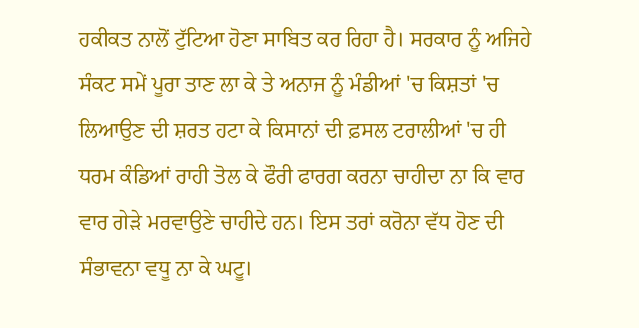ਹਕੀਕਤ ਨਾਲੋਂ ਟੁੱਟਿਆ ਹੋਣਾ ਸਾਬਿਤ ਕਰ ਰਿਹਾ ਹੈ। ਸਰਕਾਰ ਨੂੰ ਅਜਿਹੇ ਸੰਕਟ ਸਮੇਂ ਪੂਰਾ ਤਾਣ ਲਾ ਕੇ ਤੇ ਅਨਾਜ ਨੂੰ ਮੰਡੀਆਂ 'ਚ ਕਿਸ਼ਤਾਂ 'ਚ ਲਿਆਉਣ ਦੀ ਸ਼ਰਤ ਹਟਾ ਕੇ ਕਿਸਾਨਾਂ ਦੀ ਫ਼ਸਲ ਟਰਾਲੀਆਂ 'ਚ ਹੀ ਧਰਮ ਕੰਡਿਆਂ ਰਾਹੀ ਤੋਲ ਕੇ ਫੌਰੀ ਫਾਰਗ ਕਰਨਾ ਚਾਹੀਦਾ ਨਾ ਕਿ ਵਾਰ ਵਾਰ ਗੇੜੇ ਮਰਵਾਉਣੇ ਚਾਹੀਦੇ ਹਨ। ਇਸ ਤਰਾਂ ਕਰੋਨਾ ਵੱਧ ਹੋਣ ਦੀ ਸੰਭਾਵਨਾ ਵਧੂ ਨਾ ਕੇ ਘਟੂ।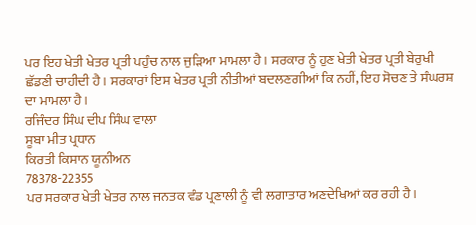ਪਰ ਇਹ ਖੇਤੀ ਖੇਤਰ ਪ੍ਰਤੀ ਪਹੁੰਚ ਨਾਲ ਜੁੜਿਆ ਮਾਮਲਾ ਹੈ। ਸਰਕਾਰ ਨੂੰ ਹੁਣ ਖੇਤੀ ਖੇਤਰ ਪ੍ਰਤੀ ਬੇਰੁਖੀ ਛੱਡਣੀ ਚਾਹੀਦੀ ਹੈ। ਸਰਕਾਰਾਂ ਇਸ ਖੇਤਰ ਪ੍ਰਤੀ ਨੀਤੀਆਂ ਬਦਲਣਗੀਆਂ ਕਿ ਨਹੀਂ, ਇਹ ਸੋਚਣ ਤੇ ਸੰਘਰਸ਼ ਦਾ ਮਾਮਲਾ ਹੈ।
ਰਜਿੰਦਰ ਸਿੰਘ ਦੀਪ ਸਿੰਘ ਵਾਲਾ
ਸੂਬਾ ਮੀਤ ਪ੍ਰਧਾਨ
ਕਿਰਤੀ ਕਿਸਾਨ ਯੂਨੀਅਨ
78378-22355
ਪਰ ਸਰਕਾਰ ਖੇਤੀ ਖੇਤਰ ਨਾਲ ਜਨਤਕ ਵੰਡ ਪ੍ਰਣਾਲੀ ਨੂੰ ਵੀ ਲਗਾਤਾਰ ਅਣਦੇਖਿਆਂ ਕਰ ਰਹੀ ਹੈ।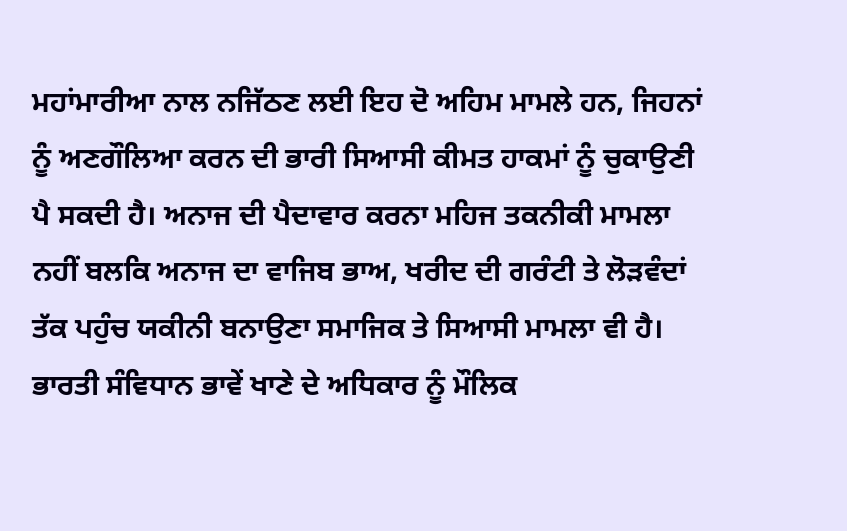ਮਹਾਂਮਾਰੀਆ ਨਾਲ ਨਜਿੱਠਣ ਲਈ ਇਹ ਦੋ ਅਹਿਮ ਮਾਮਲੇ ਹਨ, ਜਿਹਨਾਂ ਨੂੰ ਅਣਗੌਲਿਆ ਕਰਨ ਦੀ ਭਾਰੀ ਸਿਆਸੀ ਕੀਮਤ ਹਾਕਮਾਂ ਨੂੰ ਚੁਕਾਉਣੀ ਪੈ ਸਕਦੀ ਹੈ। ਅਨਾਜ ਦੀ ਪੈਦਾਵਾਰ ਕਰਨਾ ਮਹਿਜ ਤਕਨੀਕੀ ਮਾਮਲਾ ਨਹੀਂ ਬਲਕਿ ਅਨਾਜ ਦਾ ਵਾਜਿਬ ਭਾਅ, ਖਰੀਦ ਦੀ ਗਰੰਟੀ ਤੇ ਲੋੜਵੰਦਾਂ ਤੱਕ ਪਹੁੰਚ ਯਕੀਨੀ ਬਨਾਉਣਾ ਸਮਾਜਿਕ ਤੇ ਸਿਆਸੀ ਮਾਮਲਾ ਵੀ ਹੈ।
ਭਾਰਤੀ ਸੰਵਿਧਾਨ ਭਾਵੇਂ ਖਾਣੇ ਦੇ ਅਧਿਕਾਰ ਨੂੰ ਮੌਲਿਕ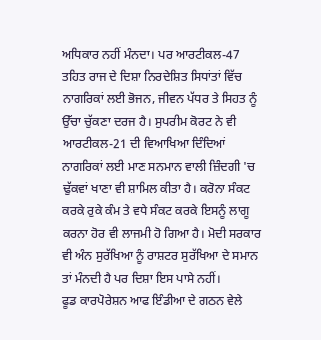ਅਧਿਕਾਰ ਨਹੀਂ ਮੰਨਦਾ। ਪਰ ਆਰਟੀਕਲ-47 ਤਹਿਤ ਰਾਜ ਦੇ ਦਿਸ਼ਾ ਨਿਰਦੇਸ਼ਿਤ ਸਿਧਾਂਤਾਂ ਵਿੱਚ ਨਾਗਰਿਕਾਂ ਲਈ ਭੋਜਨ, ਜੀਵਨ ਪੱਧਰ ਤੇ ਸਿਹਤ ਨੂੰ ਉੱਚਾ ਚੁੱਕਣਾ ਦਰਜ ਹੈ। ਸੁਪਰੀਮ ਕੋਰਟ ਨੇ ਵੀ ਆਰਟੀਕਲ-21 ਦੀ ਵਿਆਖਿਆ ਦਿੰਦਿਆਂ ਨਾਗਰਿਕਾਂ ਲਈ ਮਾਣ ਸਨਮਾਨ ਵਾਲੀ ਜ਼ਿੰਦਗੀ 'ਚ ਢੁੱਕਵਾਂ ਖਾਣਾ ਵੀ ਸ਼ਾਮਿਲ ਕੀਤਾ ਹੈ। ਕਰੋਨਾ ਸੰਕਟ ਕਰਕੇ ਰੁਕੇ ਕੰਮ ਤੇ ਵਧੇ ਸੰਕਟ ਕਰਕੇ ਇਸਨੂੰ ਲਾਗੂ ਕਰਨਾ ਹੋਰ ਵੀ ਲਾਜਮੀ ਹੋ ਗਿਆ ਹੈ। ਮੋਦੀ ਸਰਕਾਰ ਵੀ ਅੰਨ ਸੁਰੱਖਿਆ ਨੂੰ ਰਾਸ਼ਟਰ ਸੁਰੱਖਿਆ ਦੇ ਸਮਾਨ ਤਾਂ ਮੰਨਦੀ ਹੈ ਪਰ ਦਿਸ਼ਾ ਇਸ ਪਾਸੇ ਨਹੀਂ।
ਫੂਡ ਕਾਰਪੋਰੇਸ਼ਨ ਆਫ ਇੰਡੀਆ ਦੇ ਗਠਨ ਵੇਲੇ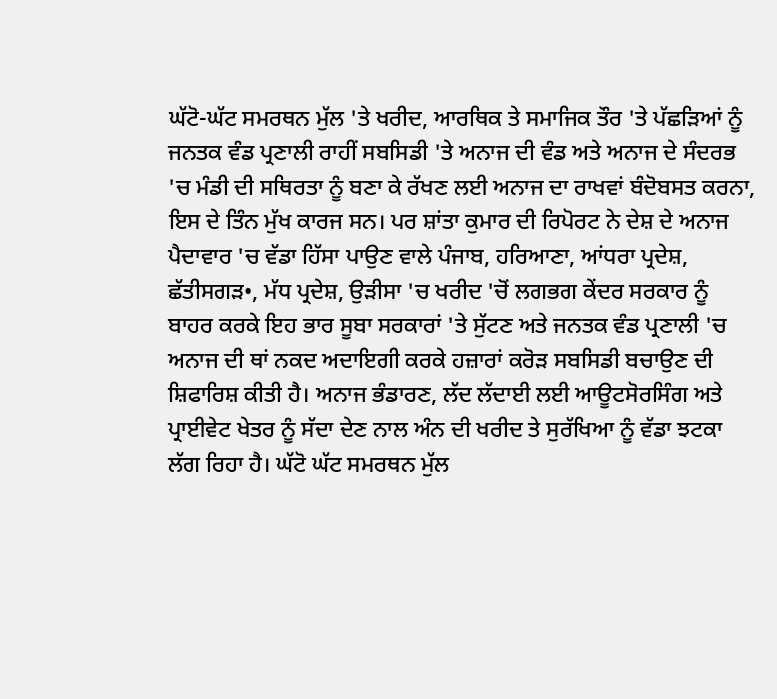ਘੱਟੋ-ਘੱਟ ਸਮਰਥਨ ਮੁੱਲ 'ਤੇ ਖਰੀਦ, ਆਰਥਿਕ ਤੇ ਸਮਾਜਿਕ ਤੌਰ 'ਤੇ ਪੱਛੜਿਆਂ ਨੂੰ ਜਨਤਕ ਵੰਡ ਪ੍ਰਣਾਲੀ ਰਾਹੀਂ ਸਬਸਿਡੀ 'ਤੇ ਅਨਾਜ ਦੀ ਵੰਡ ਅਤੇ ਅਨਾਜ ਦੇ ਸੰਦਰਭ 'ਚ ਮੰਡੀ ਦੀ ਸਥਿਰਤਾ ਨੂੰ ਬਣਾ ਕੇ ਰੱਖਣ ਲਈ ਅਨਾਜ ਦਾ ਰਾਖਵਾਂ ਬੰਦੋਬਸਤ ਕਰਨਾ, ਇਸ ਦੇ ਤਿੰਨ ਮੁੱਖ ਕਾਰਜ ਸਨ। ਪਰ ਸ਼ਾਂਤਾ ਕੁਮਾਰ ਦੀ ਰਿਪੋਰਟ ਨੇ ਦੇਸ਼ ਦੇ ਅਨਾਜ ਪੈਦਾਵਾਰ 'ਚ ਵੱਡਾ ਹਿੱਸਾ ਪਾਉਣ ਵਾਲੇ ਪੰਜਾਬ, ਹਰਿਆਣਾ, ਆਂਧਰਾ ਪ੍ਰਦੇਸ਼, ਛੱਤੀਸਗੜ•, ਮੱਧ ਪ੍ਰਦੇਸ਼, ਉੜੀਸਾ 'ਚ ਖਰੀਦ 'ਚੋਂ ਲਗਭਗ ਕੇਂਦਰ ਸਰਕਾਰ ਨੂੰ ਬਾਹਰ ਕਰਕੇ ਇਹ ਭਾਰ ਸੂਬਾ ਸਰਕਾਰਾਂ 'ਤੇ ਸੁੱਟਣ ਅਤੇ ਜਨਤਕ ਵੰਡ ਪ੍ਰਣਾਲੀ 'ਚ ਅਨਾਜ ਦੀ ਥਾਂ ਨਕਦ ਅਦਾਇਗੀ ਕਰਕੇ ਹਜ਼ਾਰਾਂ ਕਰੋੜ ਸਬਸਿਡੀ ਬਚਾਉਣ ਦੀ ਸ਼ਿਫਾਰਿਸ਼ ਕੀਤੀ ਹੈ। ਅਨਾਜ ਭੰਡਾਰਣ, ਲੱਦ ਲੱਦਾਈ ਲਈ ਆਊਟਸੋਰਸਿੰਗ ਅਤੇ ਪ੍ਰਾਈਵੇਟ ਖੇਤਰ ਨੂੰ ਸੱਦਾ ਦੇਣ ਨਾਲ ਅੰਨ ਦੀ ਖਰੀਦ ਤੇ ਸੁਰੱਖਿਆ ਨੂੰ ਵੱਡਾ ਝਟਕਾ ਲੱਗ ਰਿਹਾ ਹੈ। ਘੱਟੋ ਘੱਟ ਸਮਰਥਨ ਮੁੱਲ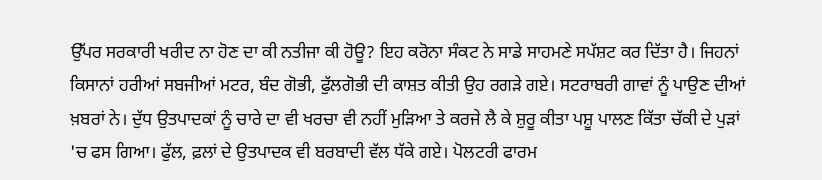ਉੱਪਰ ਸਰਕਾਰੀ ਖਰੀਦ ਨਾ ਹੋਣ ਦਾ ਕੀ ਨਤੀਜਾ ਕੀ ਹੋਊ? ਇਹ ਕਰੋਨਾ ਸੰਕਟ ਨੇ ਸਾਡੇ ਸਾਹਮਣੇ ਸਪੱਸ਼ਟ ਕਰ ਦਿੱਤਾ ਹੈ। ਜਿਹਨਾਂ ਕਿਸਾਨਾਂ ਹਰੀਆਂ ਸਬਜੀਆਂ ਮਟਰ, ਬੰਦ ਗੋਭੀ, ਫੁੱਲਗੋਭੀ ਦੀ ਕਾਸ਼ਤ ਕੀਤੀ ਉਹ ਰਗੜੇ ਗਏ। ਸਟਰਾਬਰੀ ਗਾਵਾਂ ਨੂੰ ਪਾਉਣ ਦੀਆਂ ਖ਼ਬਰਾਂ ਨੇ। ਦੁੱਧ ਉਤਪਾਦਕਾਂ ਨੂੰ ਚਾਰੇ ਦਾ ਵੀ ਖਰਚਾ ਵੀ ਨਹੀਂ ਮੁੜਿਆ ਤੇ ਕਰਜੇ ਲੈ ਕੇ ਸ਼ੁਰੂ ਕੀਤਾ ਪਸ਼ੂ ਪਾਲਣ ਕਿੱਤਾ ਚੱਕੀ ਦੇ ਪੁੜਾਂ 'ਚ ਫਸ ਗਿਆ। ਫੁੱਲ, ਫ਼ਲਾਂ ਦੇ ਉਤਪਾਦਕ ਵੀ ਬਰਬਾਦੀ ਵੱਲ ਧੱਕੇ ਗਏ। ਪੋਲਟਰੀ ਫਾਰਮ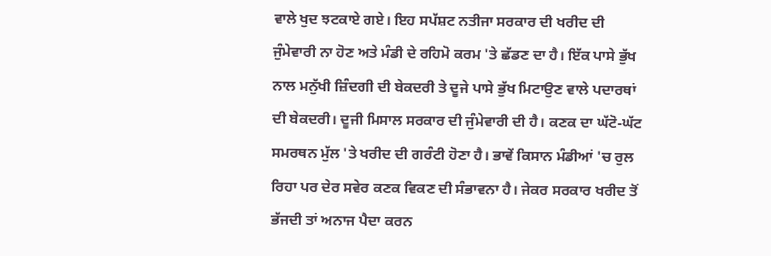ਵਾਲੇ ਖੁਦ ਝਟਕਾਏ ਗਏ। ਇਹ ਸਪੱਸ਼ਟ ਨਤੀਜਾ ਸਰਕਾਰ ਦੀ ਖਰੀਦ ਦੀ ਜੁੰਮੇਵਾਰੀ ਨਾ ਹੋਣ ਅਤੇ ਮੰਡੀ ਦੇ ਰਹਿਮੋ ਕਰਮ 'ਤੇ ਛੱਡਣ ਦਾ ਹੈ। ਇੱਕ ਪਾਸੇ ਭੁੱਖ ਨਾਲ ਮਨੁੱਖੀ ਜ਼ਿੰਦਗੀ ਦੀ ਬੇਕਦਰੀ ਤੇ ਦੂਜੇ ਪਾਸੇ ਭੁੱਖ ਮਿਟਾਉਣ ਵਾਲੇ ਪਦਾਰਥਾਂ ਦੀ ਬੇਕਦਰੀ। ਦੂਜੀ ਮਿਸਾਲ ਸਰਕਾਰ ਦੀ ਜੁੰਮੇਵਾਰੀ ਦੀ ਹੈ। ਕਣਕ ਦਾ ਘੱਟੋ-ਘੱਟ ਸਮਰਥਨ ਮੁੱਲ 'ਤੇ ਖਰੀਦ ਦੀ ਗਰੰਟੀ ਹੋਣਾ ਹੈ। ਭਾਵੇਂ ਕਿਸਾਨ ਮੰਡੀਆਂ 'ਚ ਰੁਲ ਰਿਹਾ ਪਰ ਦੇਰ ਸਵੇਰ ਕਣਕ ਵਿਕਣ ਦੀ ਸੰਭਾਵਨਾ ਹੈ। ਜੇਕਰ ਸਰਕਾਰ ਖਰੀਦ ਤੋਂ ਭੱਜਦੀ ਤਾਂ ਅਨਾਜ ਪੈਦਾ ਕਰਨ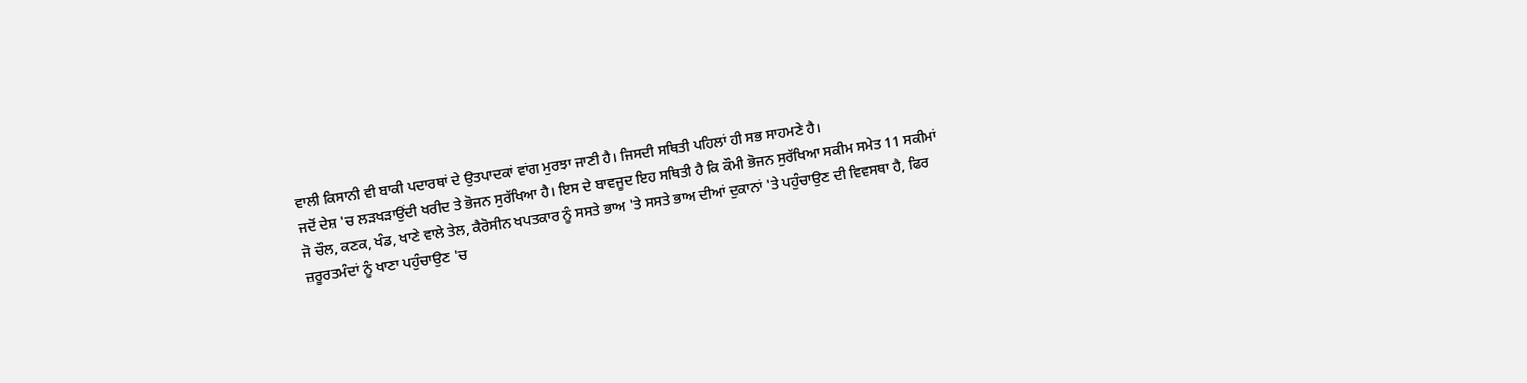ਵਾਲੀ ਕਿਸਾਨੀ ਵੀ ਬਾਕੀ ਪਦਾਰਥਾਂ ਦੇ ਉਤਪਾਦਕਾਂ ਵਾਂਗ ਮੁਰਝਾ ਜਾਣੀ ਹੈ। ਜਿਸਦੀ ਸਥਿਤੀ ਪਹਿਲਾਂ ਹੀ ਸਭ ਸਾਹਮਣੇ ਹੈ।
ਜਦੋਂ ਦੇਸ਼ 'ਚ ਲੜਖੜਾਉਂਦੀ ਖਰੀਦ ਤੇ ਭੋਜਨ ਸੁਰੱਖਿਆ ਹੈ। ਇਸ ਦੇ ਬਾਵਜੂਦ ਇਹ ਸਥਿਤੀ ਹੈ ਕਿ ਕੌਮੀ ਭੋਜਨ ਸੁਰੱਖਿਆ ਸਕੀਮ ਸਮੇਤ 11 ਸਕੀਮਾਂ ਜੋ ਚੌਲ, ਕਣਕ, ਖੰਡ, ਖਾਣੇ ਵਾਲੇ ਤੇਲ, ਕੈਰੋਸੀਨ ਖਪਤਕਾਰ ਨੂੰ ਸਸਤੇ ਭਾਅ 'ਤੇ ਸਸਤੇ ਭਾਅ ਦੀਆਂ ਦੁਕਾਨਾਂ 'ਤੇ ਪਹੁੰਚਾਉਣ ਦੀ ਵਿਵਸਥਾ ਹੈ, ਫਿਰ ਜ਼ਰੂਰਤਮੰਦਾਂ ਨੂੰ ਖਾਣਾ ਪਹੁੰਚਾਉਣ 'ਚ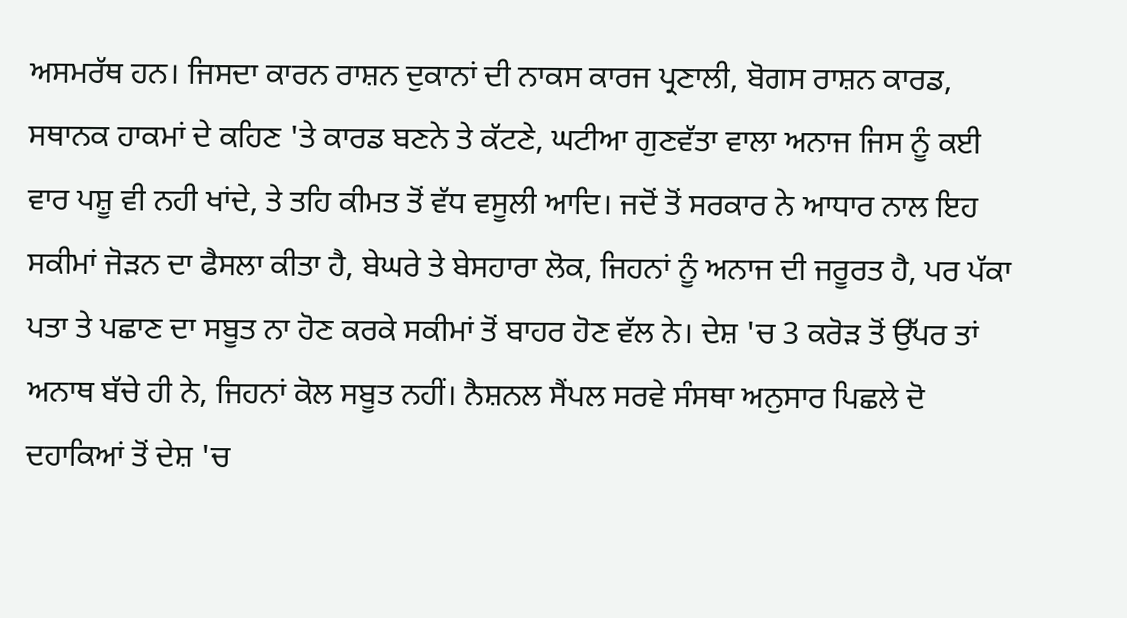ਅਸਮਰੱਥ ਹਨ। ਜਿਸਦਾ ਕਾਰਨ ਰਾਸ਼ਨ ਦੁਕਾਨਾਂ ਦੀ ਨਾਕਸ ਕਾਰਜ ਪ੍ਰਣਾਲੀ, ਬੋਗਸ ਰਾਸ਼ਨ ਕਾਰਡ, ਸਥਾਨਕ ਹਾਕਮਾਂ ਦੇ ਕਹਿਣ 'ਤੇ ਕਾਰਡ ਬਣਨੇ ਤੇ ਕੱਟਣੇ, ਘਟੀਆ ਗੁਣਵੱਤਾ ਵਾਲਾ ਅਨਾਜ ਜਿਸ ਨੂੰ ਕਈ ਵਾਰ ਪਸ਼ੂ ਵੀ ਨਹੀ ਖਾਂਦੇ, ਤੇ ਤਹਿ ਕੀਮਤ ਤੋਂ ਵੱਧ ਵਸੂਲੀ ਆਦਿ। ਜਦੋਂ ਤੋਂ ਸਰਕਾਰ ਨੇ ਆਧਾਰ ਨਾਲ ਇਹ ਸਕੀਮਾਂ ਜੋੜਨ ਦਾ ਫੈਸਲਾ ਕੀਤਾ ਹੈ, ਬੇਘਰੇ ਤੇ ਬੇਸਹਾਰਾ ਲੋਕ, ਜਿਹਨਾਂ ਨੂੰ ਅਨਾਜ ਦੀ ਜਰੂਰਤ ਹੈ, ਪਰ ਪੱਕਾ ਪਤਾ ਤੇ ਪਛਾਣ ਦਾ ਸਬੂਤ ਨਾ ਹੋਣ ਕਰਕੇ ਸਕੀਮਾਂ ਤੋਂ ਬਾਹਰ ਹੋਣ ਵੱਲ ਨੇ। ਦੇਸ਼ 'ਚ 3 ਕਰੋੜ ਤੋਂ ਉੱਪਰ ਤਾਂ ਅਨਾਥ ਬੱਚੇ ਹੀ ਨੇ, ਜਿਹਨਾਂ ਕੋਲ ਸਬੂਤ ਨਹੀਂ। ਨੈਸ਼ਨਲ ਸੈਂਪਲ ਸਰਵੇ ਸੰਸਥਾ ਅਨੁਸਾਰ ਪਿਛਲੇ ਦੋ ਦਹਾਕਿਆਂ ਤੋਂ ਦੇਸ਼ 'ਚ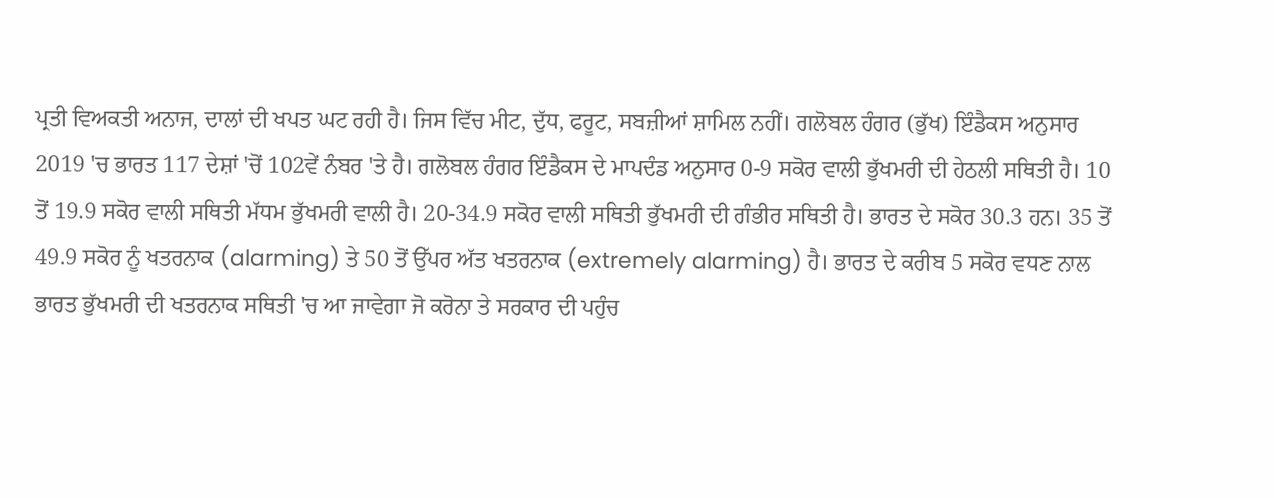ਪ੍ਰਤੀ ਵਿਅਕਤੀ ਅਨਾਜ, ਦਾਲਾਂ ਦੀ ਖਪਤ ਘਟ ਰਹੀ ਹੈ। ਜਿਸ ਵਿੱਚ ਮੀਟ, ਦੁੱਧ, ਫਰੂਟ, ਸਬਜ਼ੀਆਂ ਸ਼ਾਮਿਲ ਨਹੀਂ। ਗਲੋਬਲ ਹੰਗਰ (ਭੁੱਖ) ਇੰਡੈਕਸ ਅਨੁਸਾਰ 2019 'ਚ ਭਾਰਤ 117 ਦੇਸ਼ਾਂ 'ਚੋਂ 102ਵੇਂ ਨੰਬਰ 'ਤੇ ਹੈ। ਗਲੋਬਲ ਹੰਗਰ ਇੰਡੈਕਸ ਦੇ ਮਾਪਦੰਡ ਅਨੁਸਾਰ 0-9 ਸਕੋਰ ਵਾਲੀ ਭੁੱਖਮਰੀ ਦੀ ਹੇਠਲੀ ਸਥਿਤੀ ਹੈ। 10 ਤੋਂ 19.9 ਸਕੋਰ ਵਾਲੀ ਸਥਿਤੀ ਮੱਧਮ ਭੁੱਖਮਰੀ ਵਾਲੀ ਹੈ। 20-34.9 ਸਕੋਰ ਵਾਲੀ ਸਥਿਤੀ ਭੁੱਖਮਰੀ ਦੀ ਗੰਭੀਰ ਸਥਿਤੀ ਹੈ। ਭਾਰਤ ਦੇ ਸਕੋਰ 30.3 ਹਨ। 35 ਤੋਂ 49.9 ਸਕੋਰ ਨੂੰ ਖਤਰਨਾਕ (alarming) ਤੇ 50 ਤੋਂ ਉੱਪਰ ਅੱਤ ਖਤਰਨਾਕ (extremely alarming) ਹੈ। ਭਾਰਤ ਦੇ ਕਰੀਬ 5 ਸਕੋਰ ਵਧਣ ਨਾਲ ਭਾਰਤ ਭੁੱਖਮਰੀ ਦੀ ਖਤਰਨਾਕ ਸਥਿਤੀ 'ਚ ਆ ਜਾਵੇਗਾ ਜੋ ਕਰੋਨਾ ਤੇ ਸਰਕਾਰ ਦੀ ਪਹੁੰਚ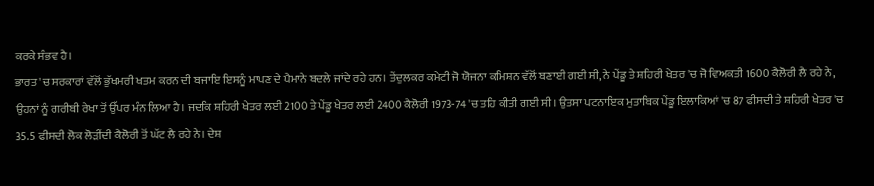ਕਰਕੇ ਸੰਭਵ ਹੈ।
ਭਾਰਤ 'ਚ ਸਰਕਾਰਾਂ ਵੱਲੋਂ ਭੁੱਖਮਰੀ ਖਤਮ ਕਰਨ ਦੀ ਬਜਾਇ ਇਸਨੂੰ ਮਾਪਣ ਦੇ ਪੈਮਾਨੇ ਬਦਲੇ ਜਾਂਦੇ ਰਹੇ ਹਨ। ਤੇਂਦੁਲਕਰ ਕਮੇਟੀ ਜੋ ਯੋਜਨਾ ਕਮਿਸ਼ਨ ਵੱਲੋਂ ਬਣਾਈ ਗਈ ਸੀ, ਨੇ ਪੇਂਡੂ ਤੇ ਸ਼ਹਿਰੀ ਖੇਤਰ 'ਚ ਜੋ ਵਿਅਕਤੀ 1600 ਕੈਲੋਰੀ ਲੈ ਰਹੇ ਨੇ, ਉਹਨਾਂ ਨੂੰ ਗਰੀਬੀ ਰੇਖਾ ਤੋਂ ਉੱਪਰ ਮੰਨ ਲਿਆ ਹੈ। ਜਦਕਿ ਸ਼ਹਿਰੀ ਖੇਤਰ ਲਈ 2100 ਤੇ ਪੇਂਡੂ ਖੇਤਰ ਲਈ 2400 ਕੈਲੋਰੀ 1973-74 'ਚ ਤਹਿ ਕੀਤੀ ਗਈ ਸੀ। ਉਤਸਾ ਪਟਨਾਇਕ ਮੁਤਾਬਿਕ ਪੇਂਡੂ ਇਲਾਕਿਆਂ 'ਚ 87 ਫੀਸਦੀ ਤੇ ਸ਼ਹਿਰੀ ਖੇਤਰ 'ਚ 35.5 ਫੀਸਦੀ ਲੋਕ ਲੋੜੀਂਦੀ ਕੈਲੋਰੀ ਤੋਂ ਘੱਟ ਲੈ ਰਹੇ ਨੇ। ਦੇਸ਼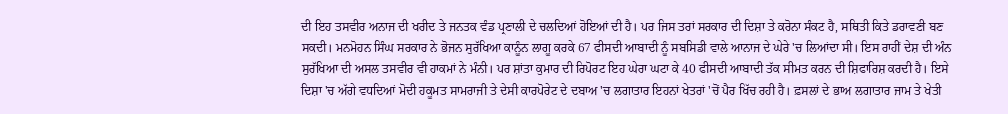ਦੀ ਇਹ ਤਸਵੀਰ ਅਨਾਜ ਦੀ ਖਰੀਦ ਤੇ ਜਨਤਕ ਵੰਡ ਪ੍ਰਣਾਲੀ ਦੇ ਚਲਦਿਆਂ ਹੋਇਆਂ ਦੀ ਹੈ। ਪਰ ਜਿਸ ਤਰਾਂ ਸਰਕਾਰ ਦੀ ਦਿਸ਼ਾ ਤੇ ਕਰੋਨਾ ਸੰਕਟ ਹੈ, ਸਥਿਤੀ ਕਿਤੇ ਡਰਾਵਣੀ ਬਣ ਸਕਦੀ। ਮਨਮੋਹਨ ਸਿੰਘ ਸਰਕਾਰ ਨੇ ਭੋਜਨ ਸੁਰੱਖਿਆ ਕਾਨੂੰਨ ਲਾਗੂ ਕਰਕੇ 67 ਫੀਸਦੀ ਆਬਾਦੀ ਨੂੰ ਸਬਸਿਡੀ ਵਾਲੇ ਆਨਾਜ ਦੇ ਘੇਰੇ 'ਚ ਲਿਆਂਦਾ ਸੀ। ਇਸ ਰਾਹੀਂ ਦੇਸ਼ ਦੀ ਅੰਨ ਸੁਰੱਖਿਆ ਦੀ ਅਸਲ ਤਸਵੀਰ ਵੀ ਹਾਕਮਾਂ ਨੇ ਮੰਨੀ। ਪਰ ਸ਼ਾਂਤਾ ਕੁਮਾਰ ਦੀ ਰਿਪੋਰਟ ਇਹ ਘੇਰਾ ਘਟਾ ਕੇ 40 ਫੀਸਦੀ ਆਬਾਦੀ ਤੱਕ ਸੀਮਤ ਕਰਨ ਦੀ ਸ਼ਿਫਾਰਿਸ਼ ਕਰਦੀ ਹੈ। ਇਸੇ ਦਿਸ਼ਾ 'ਚ ਅੱਗੇ ਵਧਦਿਆਂ ਮੋਦੀ ਹਕੂਮਤ ਸਾਮਰਾਜੀ ਤੇ ਦੇਸੀ ਕਾਰਪੋਰੇਟ ਦੇ ਦਬਾਅ 'ਚ ਲਗਾਤਾਰ ਇਹਨਾਂ ਖੇਤਰਾਂ 'ਚੋਂ ਪੈਰ ਖਿੱਚ ਰਹੀ ਹੈ। ਫ਼ਸਲਾਂ ਦੇ ਭਾਅ ਲਗਾਤਾਰ ਜਾਮ ਤੇ ਖੇਤੀ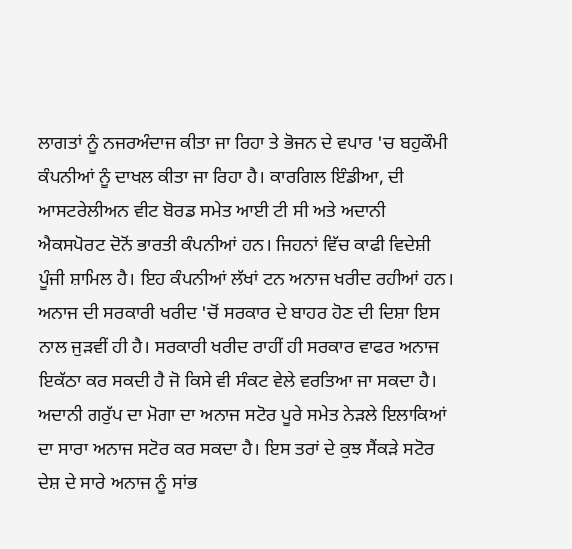ਲਾਗਤਾਂ ਨੂੰ ਨਜਰਅੰਦਾਜ ਕੀਤਾ ਜਾ ਰਿਹਾ ਤੇ ਭੋਜਨ ਦੇ ਵਪਾਰ 'ਚ ਬਹੁਕੌਮੀ ਕੰਪਨੀਆਂ ਨੂੰ ਦਾਖਲ ਕੀਤਾ ਜਾ ਰਿਹਾ ਹੈ। ਕਾਰਗਿਲ ਇੰਡੀਆ, ਦੀ ਆਸਟਰੇਲੀਅਨ ਵੀਟ ਬੋਰਡ ਸਮੇਤ ਆਈ ਟੀ ਸੀ ਅਤੇ ਅਦਾਨੀ ਐਕਸਪੋਰਟ ਦੋਨੋਂ ਭਾਰਤੀ ਕੰਪਨੀਆਂ ਹਨ। ਜਿਹਨਾਂ ਵਿੱਚ ਕਾਫੀ ਵਿਦੇਸ਼ੀ ਪੂੰਜੀ ਸ਼ਾਮਿਲ ਹੈ। ਇਹ ਕੰਪਨੀਆਂ ਲੱਖਾਂ ਟਨ ਅਨਾਜ ਖਰੀਦ ਰਹੀਆਂ ਹਨ। ਅਨਾਜ ਦੀ ਸਰਕਾਰੀ ਖਰੀਦ 'ਚੋਂ ਸਰਕਾਰ ਦੇ ਬਾਹਰ ਹੋਣ ਦੀ ਦਿਸ਼ਾ ਇਸ ਨਾਲ ਜੁੜਵੀਂ ਹੀ ਹੈ। ਸਰਕਾਰੀ ਖਰੀਦ ਰਾਹੀਂ ਹੀ ਸਰਕਾਰ ਵਾਫਰ ਅਨਾਜ ਇਕੱਠਾ ਕਰ ਸਕਦੀ ਹੈ ਜੋ ਕਿਸੇ ਵੀ ਸੰਕਟ ਵੇਲੇ ਵਰਤਿਆ ਜਾ ਸਕਦਾ ਹੈ। ਅਦਾਨੀ ਗਰੁੱਪ ਦਾ ਮੋਗਾ ਦਾ ਅਨਾਜ ਸਟੋਰ ਪੂਰੇ ਸਮੇਤ ਨੇੜਲੇ ਇਲਾਕਿਆਂ ਦਾ ਸਾਰਾ ਅਨਾਜ ਸਟੋਰ ਕਰ ਸਕਦਾ ਹੈ। ਇਸ ਤਰਾਂ ਦੇ ਕੁਝ ਸੈਂਕੜੇ ਸਟੋਰ ਦੇਸ਼ ਦੇ ਸਾਰੇ ਅਨਾਜ ਨੂੰ ਸਾਂਭ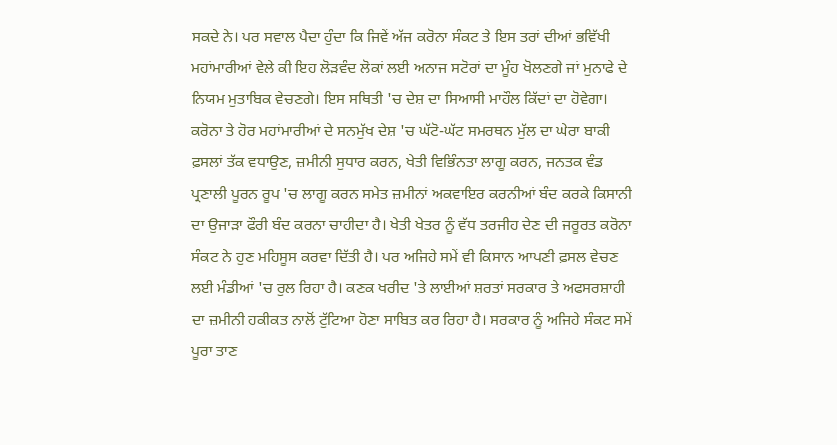ਸਕਦੇ ਨੇ। ਪਰ ਸਵਾਲ ਪੈਦਾ ਹੁੰਦਾ ਕਿ ਜਿਵੇਂ ਅੱਜ ਕਰੋਨਾ ਸੰਕਟ ਤੇ ਇਸ ਤਰਾਂ ਦੀਆਂ ਭਵਿੱਖੀ ਮਹਾਂਮਾਰੀਆਂ ਵੇਲੇ ਕੀ ਇਹ ਲੋੜਵੰਦ ਲੋਕਾਂ ਲਈ ਅਨਾਜ ਸਟੋਰਾਂ ਦਾ ਮੂੰਹ ਖੋਲਣਗੇ ਜਾਂ ਮੁਨਾਫੇ ਦੇ ਨਿਯਮ ਮੁਤਾਬਿਕ ਵੇਚਣਗੇ। ਇਸ ਸਥਿਤੀ 'ਚ ਦੇਸ਼ ਦਾ ਸਿਆਸੀ ਮਾਹੌਲ ਕਿੱਦਾਂ ਦਾ ਹੋਵੇਗਾ।
ਕਰੋਨਾ ਤੇ ਹੋਰ ਮਹਾਂਮਾਰੀਆਂ ਦੇ ਸਨਮੁੱਖ ਦੇਸ਼ 'ਚ ਘੱਟੋ-ਘੱਟ ਸਮਰਥਨ ਮੁੱਲ ਦਾ ਘੇਰਾ ਬਾਕੀ ਫ਼ਸਲਾਂ ਤੱਕ ਵਧਾਉਣ, ਜ਼ਮੀਨੀ ਸੁਧਾਰ ਕਰਨ, ਖੇਤੀ ਵਿਭਿੰਨਤਾ ਲਾਗੂ ਕਰਨ, ਜਨਤਕ ਵੰਡ ਪ੍ਰਣਾਲੀ ਪੂਰਨ ਰੂਪ 'ਚ ਲਾਗੂ ਕਰਨ ਸਮੇਤ ਜ਼ਮੀਨਾਂ ਅਕਵਾਇਰ ਕਰਨੀਆਂ ਬੰਦ ਕਰਕੇ ਕਿਸਾਨੀ ਦਾ ਉਜਾੜਾ ਫੌਰੀ ਬੰਦ ਕਰਨਾ ਚਾਹੀਦਾ ਹੈ। ਖੇਤੀ ਖੇਤਰ ਨੂੰ ਵੱਧ ਤਰਜੀਹ ਦੇਣ ਦੀ ਜਰੂਰਤ ਕਰੋਨਾ ਸੰਕਟ ਨੇ ਹੁਣ ਮਹਿਸੂਸ ਕਰਵਾ ਦਿੱਤੀ ਹੈ। ਪਰ ਅਜਿਹੇ ਸਮੇਂ ਵੀ ਕਿਸਾਨ ਆਪਣੀ ਫ਼ਸਲ ਵੇਚਣ ਲਈ ਮੰਡੀਆਂ 'ਚ ਰੁਲ ਰਿਹਾ ਹੈ। ਕਣਕ ਖਰੀਦ 'ਤੇ ਲਾਈਆਂ ਸ਼ਰਤਾਂ ਸਰਕਾਰ ਤੇ ਅਫਸਰਸ਼ਾਹੀ ਦਾ ਜ਼ਮੀਨੀ ਹਕੀਕਤ ਨਾਲੋਂ ਟੁੱਟਿਆ ਹੋਣਾ ਸਾਬਿਤ ਕਰ ਰਿਹਾ ਹੈ। ਸਰਕਾਰ ਨੂੰ ਅਜਿਹੇ ਸੰਕਟ ਸਮੇਂ ਪੂਰਾ ਤਾਣ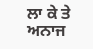ਲਾ ਕੇ ਤੇ ਅਨਾਜ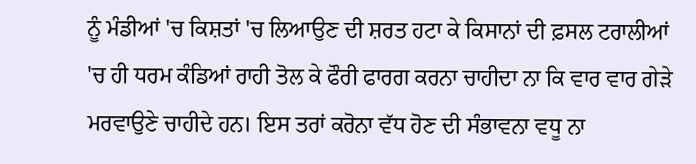ਨੂੰ ਮੰਡੀਆਂ 'ਚ ਕਿਸ਼ਤਾਂ 'ਚ ਲਿਆਉਣ ਦੀ ਸ਼ਰਤ ਹਟਾ ਕੇ ਕਿਸਾਨਾਂ ਦੀ ਫ਼ਸਲ ਟਰਾਲੀਆਂ 'ਚ ਹੀ ਧਰਮ ਕੰਡਿਆਂ ਰਾਹੀ ਤੋਲ ਕੇ ਫੌਰੀ ਫਾਰਗ ਕਰਨਾ ਚਾਹੀਦਾ ਨਾ ਕਿ ਵਾਰ ਵਾਰ ਗੇੜੇ ਮਰਵਾਉਣੇ ਚਾਹੀਦੇ ਹਨ। ਇਸ ਤਰਾਂ ਕਰੋਨਾ ਵੱਧ ਹੋਣ ਦੀ ਸੰਭਾਵਨਾ ਵਧੂ ਨਾ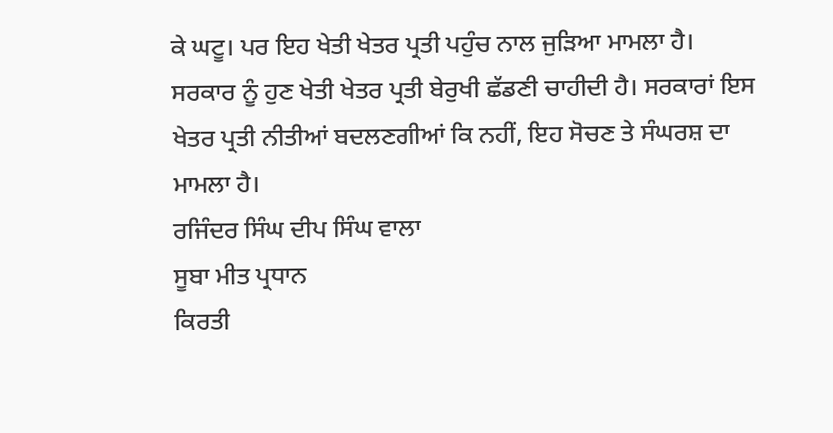ਕੇ ਘਟੂ। ਪਰ ਇਹ ਖੇਤੀ ਖੇਤਰ ਪ੍ਰਤੀ ਪਹੁੰਚ ਨਾਲ ਜੁੜਿਆ ਮਾਮਲਾ ਹੈ। ਸਰਕਾਰ ਨੂੰ ਹੁਣ ਖੇਤੀ ਖੇਤਰ ਪ੍ਰਤੀ ਬੇਰੁਖੀ ਛੱਡਣੀ ਚਾਹੀਦੀ ਹੈ। ਸਰਕਾਰਾਂ ਇਸ ਖੇਤਰ ਪ੍ਰਤੀ ਨੀਤੀਆਂ ਬਦਲਣਗੀਆਂ ਕਿ ਨਹੀਂ, ਇਹ ਸੋਚਣ ਤੇ ਸੰਘਰਸ਼ ਦਾ ਮਾਮਲਾ ਹੈ।
ਰਜਿੰਦਰ ਸਿੰਘ ਦੀਪ ਸਿੰਘ ਵਾਲਾ
ਸੂਬਾ ਮੀਤ ਪ੍ਰਧਾਨ
ਕਿਰਤੀ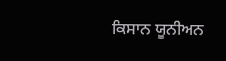ਕਿਸਾਨ ਯੂਨੀਅਨ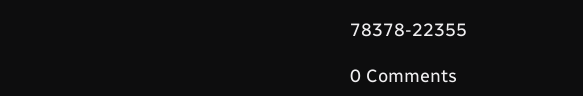78378-22355

0 Comments